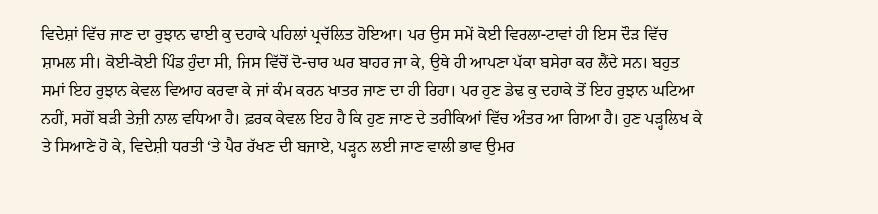ਵਿਦੇਸ਼ਾਂ ਵਿੱਚ ਜਾਣ ਦਾ ਰੁਝਾਨ ਢਾਈ ਕੁ ਦਹਾਕੇ ਪਹਿਲਾਂ ਪ੍ਰਚੱਲਿਤ ਹੋਇਆ। ਪਰ ਉਸ ਸਮੇਂ ਕੋਈ ਵਿਰਲਾ-ਟਾਵਾਂ ਹੀ ਇਸ ਦੌੜ ਵਿੱਚ ਸ਼ਾਮਲ ਸੀ। ਕੋਈ-ਕੋਈ ਪਿੰਡ ਹੁੰਦਾ ਸੀ, ਜਿਸ ਵਿੱਚੋਂ ਦੋ-ਚਾਰ ਘਰ ਬਾਹਰ ਜਾ ਕੇ, ਉਥੇ ਹੀ ਆਪਣਾ ਪੱਕਾ ਬਸੇਰਾ ਕਰ ਲੈਂਦੇ ਸਨ। ਬਹੁਤ ਸਮਾਂ ਇਹ ਰੁਝਾਨ ਕੇਵਲ ਵਿਆਹ ਕਰਵਾ ਕੇ ਜਾਂ ਕੰਮ ਕਰਨ ਖਾਤਰ ਜਾਣ ਦਾ ਹੀ ਰਿਹਾ। ਪਰ ਹੁਣ ਡੇਢ ਕੁ ਦਹਾਕੇ ਤੋਂ ਇਹ ਰੁਝਾਨ ਘਟਿਆ ਨਹੀਂ, ਸਗੋਂ ਬੜੀ ਤੇਜ਼ੀ ਨਾਲ ਵਧਿਆ ਹੈ। ਫ਼ਰਕ ਕੇਵਲ ਇਹ ਹੈ ਕਿ ਹੁਣ ਜਾਣ ਦੇ ਤਰੀਕਿਆਂ ਵਿੱਚ ਅੰਤਰ ਆ ਗਿਆ ਹੈ। ਹੁਣ ਪੜ੍ਹਲਿਖ ਕੇ ਤੇ ਸਿਆਣੇ ਹੋ ਕੇ, ਵਿਦੇਸ਼ੀ ਧਰਤੀ ‘ਤੇ ਪੈਰ ਰੱਖਣ ਦੀ ਬਜਾਏ, ਪੜ੍ਹਨ ਲਈ ਜਾਣ ਵਾਲੀ ਭਾਵ ਉਮਰ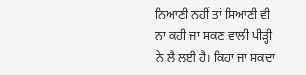ਨਿਆਣੀ ਨਹੀਂ ਤਾਂ ਸਿਆਣੀ ਵੀ ਨਾ ਕਹੀ ਜਾ ਸਕਣ ਵਾਲੀ ਪੀੜ੍ਹੀ ਨੇ ਲੈ ਲਈ ਹੈ। ਕਿਹਾ ਜਾ ਸਕਦਾ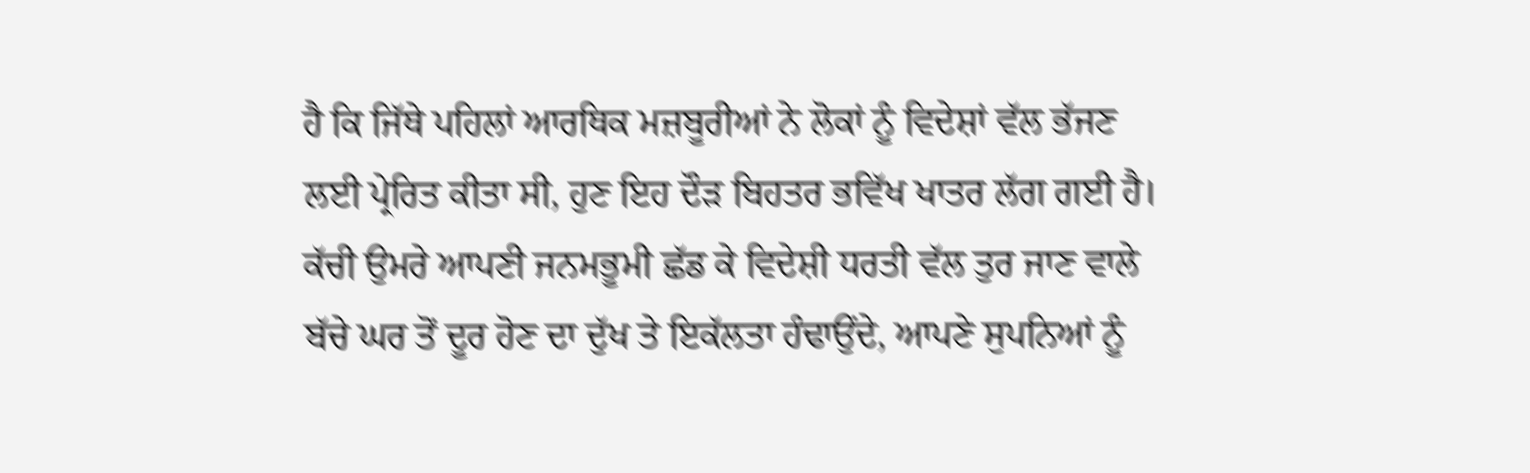ਹੈ ਕਿ ਜਿੱਥੇ ਪਹਿਲਾਂ ਆਰਥਿਕ ਮਜ਼ਬੂਰੀਆਂ ਨੇ ਲੋਕਾਂ ਨੂੰ ਵਿਦੇਸ਼ਾਂ ਵੱਲ ਭੱਜਣ ਲਈ ਪ੍ਰੇਰਿਤ ਕੀਤਾ ਸੀ, ਹੁਣ ਇਹ ਦੌੜ ਬਿਹਤਰ ਭਵਿੱਖ ਖਾਤਰ ਲੱਗ ਗਈ ਹੈ।
ਕੱਚੀ ਉਮਰੇ ਆਪਣੀ ਜਨਮਭੂਮੀ ਛੱਡ ਕੇ ਵਿਦੇਸ਼ੀ ਧਰਤੀ ਵੱਲ ਤੁਰ ਜਾਣ ਵਾਲੇ ਬੱਚੇ ਘਰ ਤੋਂ ਦੂਰ ਹੋਣ ਦਾ ਦੁੱਖ ਤੇ ਇਕੱਲਤਾ ਹੰਢਾਉਂਦੇ, ਆਪਣੇ ਸੁਪਨਿਆਂ ਨੂੰ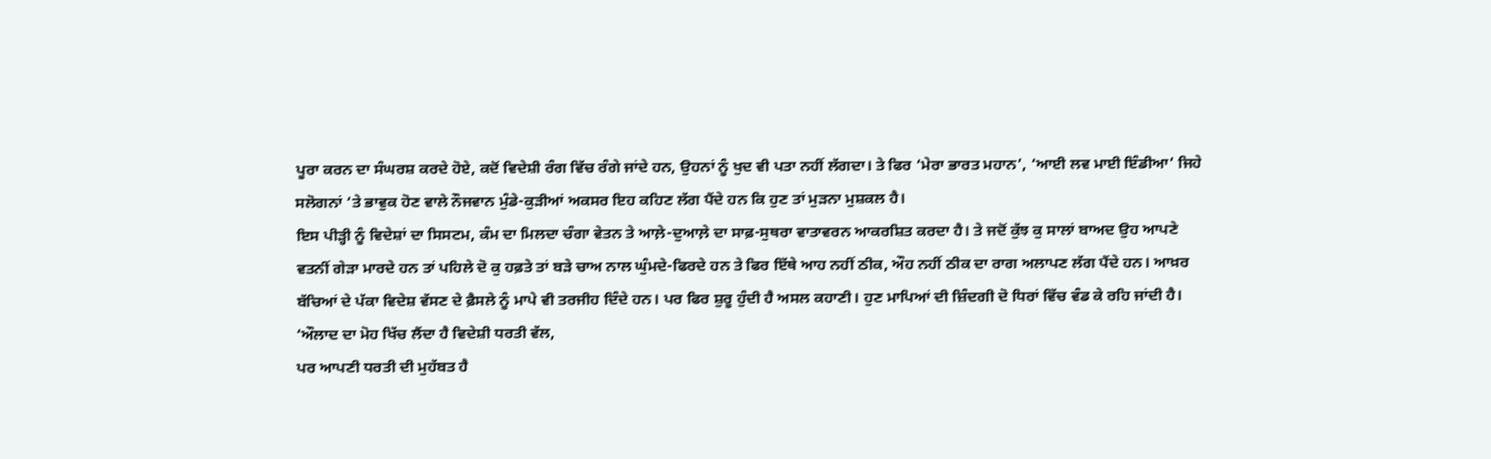ਪੂਰਾ ਕਰਨ ਦਾ ਸੰਘਰਸ਼ ਕਰਦੇ ਹੋਏ, ਕਦੋਂ ਵਿਦੇਸ਼ੀ ਰੰਗ ਵਿੱਚ ਰੰਗੇ ਜਾਂਦੇ ਹਨ, ਉਹਨਾਂ ਨੂੰ ਖੁਦ ਵੀ ਪਤਾ ਨਹੀਂ ਲੱਗਦਾ। ਤੇ ਫਿਰ ‘ਮੇਰਾ ਭਾਰਤ ਮਹਾਨ’, ‘ਆਈ ਲਵ ਮਾਈ ਇੰਡੀਆ’ ਜਿਹੇ ਸਲੋਗਨਾਂ ‘ਤੇ ਭਾਵੁਕ ਹੋਣ ਵਾਲੇ ਨੌਜਵਾਨ ਮੁੰਡੇ-ਕੁੜੀਆਂ ਅਕਸਰ ਇਹ ਕਹਿਣ ਲੱਗ ਪੈਂਦੇ ਹਨ ਕਿ ਹੁਣ ਤਾਂ ਮੁੜਨਾ ਮੁਸ਼ਕਲ ਹੈ।
ਇਸ ਪੀੜ੍ਹੀ ਨੂੰ ਵਿਦੇਸ਼ਾਂ ਦਾ ਸਿਸਟਮ, ਕੰਮ ਦਾ ਮਿਲਦਾ ਚੰਗਾ ਵੇਤਨ ਤੇ ਆਲ਼ੇ-ਦੁਆਲ਼ੇ ਦਾ ਸਾਫ਼-ਸੁਥਰਾ ਵਾਤਾਵਰਨ ਆਕਰਸ਼ਿਤ ਕਰਦਾ ਹੈ। ਤੇ ਜਦੋਂ ਕੁੱਝ ਕੁ ਸਾਲਾਂ ਬਾਅਦ ਉਹ ਆਪਣੇ ਵਤਨੀਂ ਗੇੜਾ ਮਾਰਦੇ ਹਨ ਤਾਂ ਪਹਿਲੇ ਦੋ ਕੁ ਹਫ਼ਤੇ ਤਾਂ ਬੜੇ ਚਾਅ ਨਾਲ ਘੁੰਮਦੇ-ਫਿਰਦੇ ਹਨ ਤੇ ਫਿਰ ਇੱਥੇ ਆਹ ਨਹੀਂ ਠੀਕ, ਔਹ ਨਹੀਂ ਠੀਕ ਦਾ ਰਾਗ ਅਲਾਪਣ ਲੱਗ ਪੈਂਦੇ ਹਨ। ਆਖ਼ਰ ਬੱਚਿਆਂ ਦੇ ਪੱਕਾ ਵਿਦੇਸ਼ ਵੱਸਣ ਦੇ ਫ਼ੈਸਲੇ ਨੂੰ ਮਾਪੇ ਵੀ ਤਰਜੀਹ ਦਿੰਦੇ ਹਨ। ਪਰ ਫਿਰ ਸ਼ੁਰੂ ਹੁੰਦੀ ਹੈ ਅਸਲ ਕਹਾਣੀ। ਹੁਣ ਮਾਪਿਆਂ ਦੀ ਜ਼ਿੰਦਗੀ ਦੋ ਧਿਰਾਂ ਵਿੱਚ ਵੰਡ ਕੇ ਰਹਿ ਜਾਂਦੀ ਹੈ।
‘ਔਲਾਦ ਦਾ ਮੋਹ ਖਿੱਚ ਲੈਂਦਾ ਹੈ ਵਿਦੇਸ਼ੀ ਧਰਤੀ ਵੱਲ,
ਪਰ ਆਪਣੀ ਧਰਤੀ ਦੀ ਮੁਹੱਬਤ ਹੈ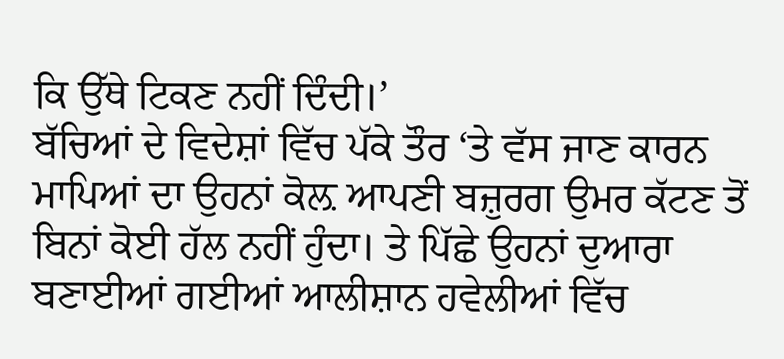ਕਿ ਉੱਥੇ ਟਿਕਣ ਨਹੀਂ ਦਿੰਦੀ।’
ਬੱਚਿਆਂ ਦੇ ਵਿਦੇਸ਼ਾਂ ਵਿੱਚ ਪੱਕੇ ਤੌਰ ‘ਤੇ ਵੱਸ ਜਾਣ ਕਾਰਨ ਮਾਪਿਆਂ ਦਾ ਉਹਨਾਂ ਕੋਲ਼ ਆਪਣੀ ਬਜ਼ੁਰਗ ਉਮਰ ਕੱਟਣ ਤੋਂ ਬਿਨਾਂ ਕੋਈ ਹੱਲ ਨਹੀਂ ਹੁੰਦਾ। ਤੇ ਪਿੱਛੇ ਉਹਨਾਂ ਦੁਆਰਾ ਬਣਾਈਆਂ ਗਈਆਂ ਆਲੀਸ਼ਾਨ ਹਵੇਲੀਆਂ ਵਿੱਚ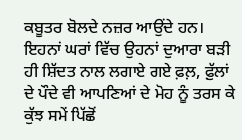ਕਬੂਤਰ ਬੋਲਦੇ ਨਜ਼ਰ ਆਉਂਦੇ ਹਨ। ਇਹਨਾਂ ਘਰਾਂ ਵਿੱਚ ਉਹਨਾਂ ਦੁਆਰਾ ਬੜੀ ਹੀ ਸ਼ਿੱਦਤ ਨਾਲ ਲਗਾਏ ਗਏ ਫ਼ਲ਼, ਫ਼ੁੱਲਾਂ ਦੇ ਪੌਦੇ ਵੀ ਆਪਣਿਆਂ ਦੇ ਮੋਹ ਨੂੰ ਤਰਸ ਕੇ ਕੁੱਝ ਸਮੇਂ ਪਿੱਛੋਂ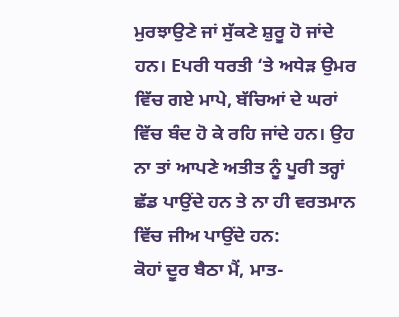ਮੁਰਝਾਉਣੇ ਜਾਂ ਸੁੱਕਣੇ ਸ਼ੁਰੂ ਹੋ ਜਾਂਦੇ ਹਨ। Eਪਰੀ ਧਰਤੀ ‘ਤੇ ਅਧੇੜ ਉਮਰ ਵਿੱਚ ਗਏ ਮਾਪੇ, ਬੱਚਿਆਂ ਦੇ ਘਰਾਂ ਵਿੱਚ ਬੰਦ ਹੋ ਕੇ ਰਹਿ ਜਾਂਦੇ ਹਨ। ਉਹ ਨਾ ਤਾਂ ਆਪਣੇ ਅਤੀਤ ਨੂੰ ਪੂਰੀ ਤਰ੍ਹਾਂ ਛੱਡ ਪਾਉਂਦੇ ਹਨ ਤੇ ਨਾ ਹੀ ਵਰਤਮਾਨ ਵਿੱਚ ਜੀਅ ਪਾਉਂਦੇ ਹਨ:
ਕੋਹਾਂ ਦੂਰ ਬੈਠਾ ਮੈਂ, ਮਾਤ-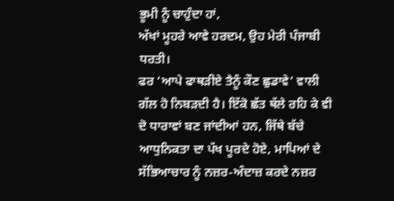ਭੂਮੀ ਨੂੰ ਚਾਹੁੰਦਾ ਹਾਂ,
ਅੱਖਾਂ ਮੂਹਰੇ ਆਵੇ ਹਰਦਮ, ਉਹ ਮੇਰੀ ਪੰਜਾਬੀ ਧਰਤੀ।
ਫਰ ‘ਆਪੇ ਫਾਥੜੀਏ ਤੈਨੂੰ ਕੌਣ ਛੁਡਾਵੇ’ ਵਾਲੀ ਗੱਲ ਹੋ ਨਿਬੜਦੀ ਹੈ। ਇੱਕੋ ਛੱਤ ਥੱਲੇ ਰਹਿ ਕੇ ਵੀ ਦੋ ਧਾਰਾਵਾਂ ਬਣ ਜਾਂਦੀਆਂ ਹਨ, ਜਿੱਥੇ ਬੱਚੇ ਆਧੁਨਿਕਤਾ ਦਾ ਪੱਖ ਪੂਰਦੇ ਹੋਏ, ਮਾਪਿਆਂ ਦੇ ਸੱਭਿਆਚਾਰ ਨੂੰ ਨਜ਼ਰ-ਅੰਦਾਜ਼ ਕਰਦੇ ਨਜ਼ਰ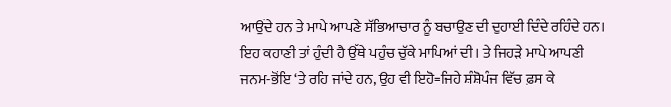ਆਉਂਦੇ ਹਨ ਤੇ ਮਾਪੇ ਆਪਣੇ ਸੱਭਿਆਚਾਰ ਨੂੰ ਬਚਾਉਣ ਦੀ ਦੁਹਾਈ ਦਿੰਦੇ ਰਹਿੰਦੇ ਹਨ।
ਇਹ ਕਹਾਣੀ ਤਾਂ ਹੁੰਦੀ ਹੈ ਉੱਥੇ ਪਹੁੰਚ ਚੁੱਕੇ ਮਾਪਿਆਂ ਦੀ। ਤੇ ਜਿਹੜੇ ਮਾਪੇ ਆਪਣੀ ਜਨਮ-ਭੋਂਇ ‘ਤੇ ਰਹਿ ਜਾਂਦੇ ਹਨ, ਉਹ ਵੀ ਇਹੋ=ਜਿਹੇ ਸ਼ੰਸ਼ੋਪੰਜ ਵਿੱਚ ਫ਼ਸ ਕੇ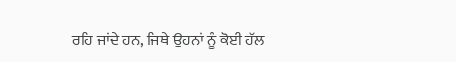ਰਹਿ ਜਾਂਦੇ ਹਨ, ਜਿਥੇ ਉਹਨਾਂ ਨੂੰ ਕੋਈ ਹੱਲ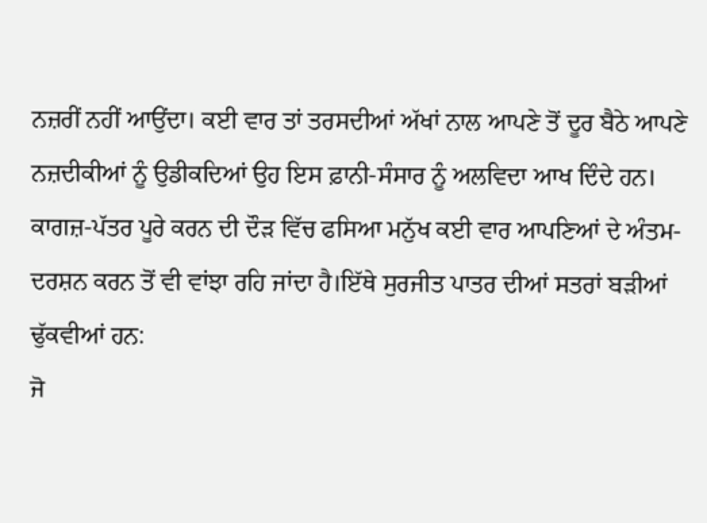ਨਜ਼ਰੀਂ ਨਹੀਂ ਆਉਂਦਾ। ਕਈ ਵਾਰ ਤਾਂ ਤਰਸਦੀਆਂ ਅੱਖਾਂ ਨਾਲ ਆਪਣੇ ਤੋਂ ਦੂਰ ਬੈਠੇ ਆਪਣੇ ਨਜ਼ਦੀਕੀਆਂ ਨੂੰ ਉਡੀਕਦਿਆਂ ਉਹ ਇਸ ਫ਼ਾਨੀ-ਸੰਸਾਰ ਨੂੰ ਅਲਵਿਦਾ ਆਖ ਦਿੰਦੇ ਹਨ। ਕਾਗਜ਼-ਪੱਤਰ ਪੂਰੇ ਕਰਨ ਦੀ ਦੌੜ ਵਿੱਚ ਫਸਿਆ ਮਨੁੱਖ ਕਈ ਵਾਰ ਆਪਣਿਆਂ ਦੇ ਅੰਤਮ-ਦਰਸ਼ਨ ਕਰਨ ਤੋਂ ਵੀ ਵਾਂਝਾ ਰਹਿ ਜਾਂਦਾ ਹੈ।ਇੱਥੇ ਸੁਰਜੀਤ ਪਾਤਰ ਦੀਆਂ ਸਤਰਾਂ ਬੜੀਆਂ ਢੁੱਕਵੀਆਂ ਹਨ:
ਜੋ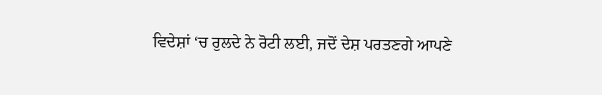ਵਿਦੇਸ਼ਾਂ ‘ਚ ਰੁਲਦੇ ਨੇ ਰੋਟੀ ਲਈ, ਜਦੋਂ ਦੇਸ਼ ਪਰਤਣਗੇ ਆਪਣੇ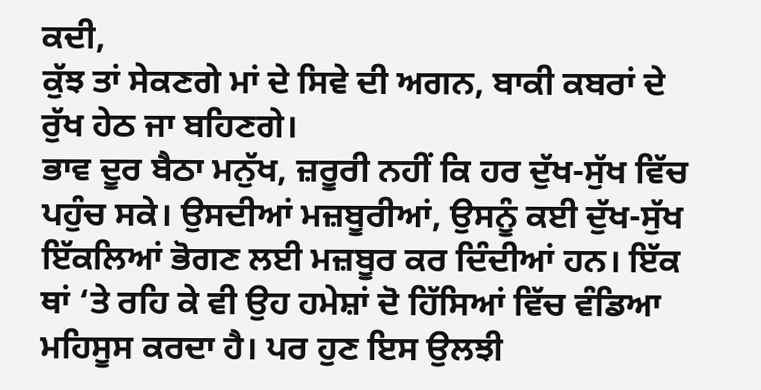ਕਦੀ,
ਕੁੱਝ ਤਾਂ ਸੇਕਣਗੇ ਮਾਂ ਦੇ ਸਿਵੇ ਦੀ ਅਗਨ, ਬਾਕੀ ਕਬਰਾਂ ਦੇ ਰੁੱਖ ਹੇਠ ਜਾ ਬਹਿਣਗੇ।
ਭਾਵ ਦੂਰ ਬੈਠਾ ਮਨੁੱਖ, ਜ਼ਰੂਰੀ ਨਹੀਂ ਕਿ ਹਰ ਦੁੱਖ-ਸੁੱਖ ਵਿੱਚ ਪਹੁੰਚ ਸਕੇ। ਉਸਦੀਆਂ ਮਜ਼ਬੂਰੀਆਂ, ਉਸਨੂੰ ਕਈ ਦੁੱਖ-ਸੁੱਖ ਇੱਕਲਿਆਂ ਭੋਗਣ ਲਈ ਮਜ਼ਬੂਰ ਕਰ ਦਿੰਦੀਆਂ ਹਨ। ਇੱਕ ਥਾਂ ‘ਤੇ ਰਹਿ ਕੇ ਵੀ ਉਹ ਹਮੇਸ਼ਾਂ ਦੋ ਹਿੱਸਿਆਂ ਵਿੱਚ ਵੰਡਿਆ ਮਹਿਸੂਸ ਕਰਦਾ ਹੈ। ਪਰ ਹੁਣ ਇਸ ਉਲਝੀ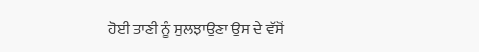ਹੋਈ ਤਾਣੀ ਨੂੰ ਸੁਲਝਾਉਣਾ ਉਸ ਦੇ ਵੱਸੋਂ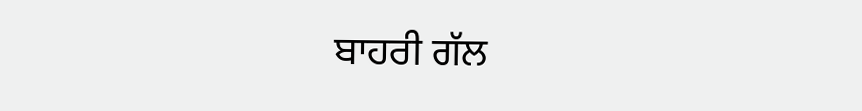ਬਾਹਰੀ ਗੱਲ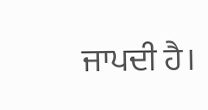ਜਾਪਦੀ ਹੈ।